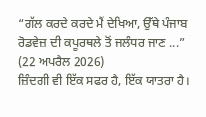“ਗੱਲ ਕਰਦੇ ਕਰਦੇ ਮੈਂ ਦੇਖਿਆ, ਉੱਥੇ ਪੰਜਾਬ ਰੋਡਵੇਜ਼ ਦੀ ਕਪੂਰਥਲੇ ਤੋਂ ਜਲੰਧਰ ਜਾਣ ...”
(22 ਅਪਰੈਲ 2026)
ਜ਼ਿੰਦਗੀ ਵੀ ਇੱਕ ਸਫਰ ਹੈ, ਇੱਕ ਯਾਤਰਾ ਹੈ।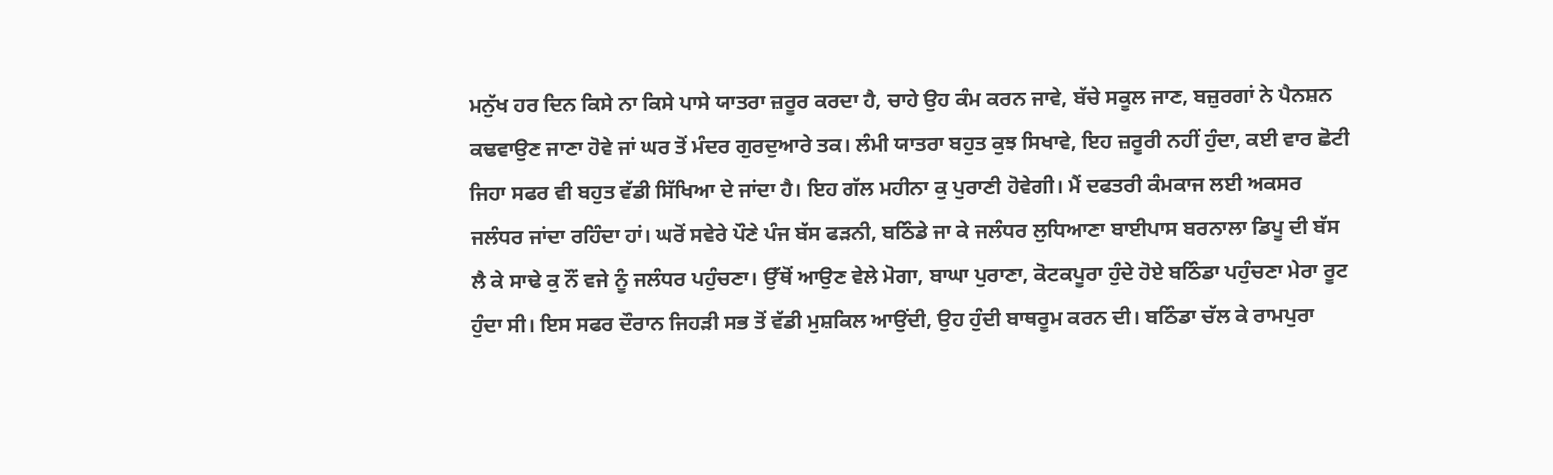ਮਨੁੱਖ ਹਰ ਦਿਨ ਕਿਸੇ ਨਾ ਕਿਸੇ ਪਾਸੇ ਯਾਤਰਾ ਜ਼ਰੂਰ ਕਰਦਾ ਹੈ, ਚਾਹੇ ਉਹ ਕੰਮ ਕਰਨ ਜਾਵੇ, ਬੱਚੇ ਸਕੂਲ ਜਾਣ, ਬਜ਼ੁਰਗਾਂ ਨੇ ਪੈਨਸ਼ਨ ਕਢਵਾਉਣ ਜਾਣਾ ਹੋਵੇ ਜਾਂ ਘਰ ਤੋਂ ਮੰਦਰ ਗੁਰਦੁਆਰੇ ਤਕ। ਲੰਮੀ ਯਾਤਰਾ ਬਹੁਤ ਕੁਝ ਸਿਖਾਵੇ, ਇਹ ਜ਼ਰੂਰੀ ਨਹੀਂ ਹੁੰਦਾ, ਕਈ ਵਾਰ ਛੋਟੀ ਜਿਹਾ ਸਫਰ ਵੀ ਬਹੁਤ ਵੱਡੀ ਸਿੱਖਿਆ ਦੇ ਜਾਂਦਾ ਹੈ। ਇਹ ਗੱਲ ਮਹੀਨਾ ਕੁ ਪੁਰਾਣੀ ਹੋਵੇਗੀ। ਮੈਂ ਦਫਤਰੀ ਕੰਮਕਾਜ ਲਈ ਅਕਸਰ ਜਲੰਧਰ ਜਾਂਦਾ ਰਹਿੰਦਾ ਹਾਂ। ਘਰੋਂ ਸਵੇਰੇ ਪੌਣੇ ਪੰਜ ਬੱਸ ਫੜਨੀ, ਬਠਿੰਡੇ ਜਾ ਕੇ ਜਲੰਧਰ ਲੁਧਿਆਣਾ ਬਾਈਪਾਸ ਬਰਨਾਲਾ ਡਿਪੂ ਦੀ ਬੱਸ ਲੈ ਕੇ ਸਾਢੇ ਕੁ ਨੌਂ ਵਜੇ ਨੂੰ ਜਲੰਧਰ ਪਹੁੰਚਣਾ। ਉੱਥੋਂ ਆਉਣ ਵੇਲੇ ਮੋਗਾ, ਬਾਘਾ ਪੁਰਾਣਾ, ਕੋਟਕਪੂਰਾ ਹੁੰਦੇ ਹੋਏ ਬਠਿੰਡਾ ਪਹੁੰਚਣਾ ਮੇਰਾ ਰੂਟ ਹੁੰਦਾ ਸੀ। ਇਸ ਸਫਰ ਦੌਰਾਨ ਜਿਹੜੀ ਸਭ ਤੋਂ ਵੱਡੀ ਮੁਸ਼ਕਿਲ ਆਉਂਦੀ, ਉਹ ਹੁੰਦੀ ਬਾਥਰੂਮ ਕਰਨ ਦੀ। ਬਠਿੰਡਾ ਚੱਲ ਕੇ ਰਾਮਪੁਰਾ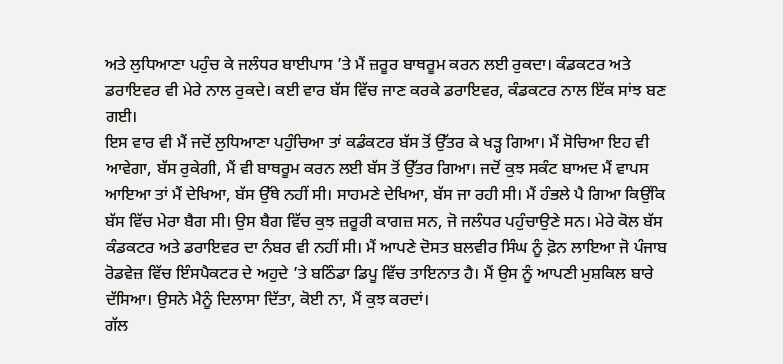ਅਤੇ ਲੁਧਿਆਣਾ ਪਹੁੰਚ ਕੇ ਜਲੰਧਰ ਬਾਈਪਾਸ ’ਤੇ ਮੈਂ ਜ਼ਰੂਰ ਬਾਥਰੂਮ ਕਰਨ ਲਈ ਰੁਕਦਾ। ਕੰਡਕਟਰ ਅਤੇ ਡਰਾਇਵਰ ਵੀ ਮੇਰੇ ਨਾਲ ਰੁਕਦੇ। ਕਈ ਵਾਰ ਬੱਸ ਵਿੱਚ ਜਾਣ ਕਰਕੇ ਡਰਾਇਵਰ, ਕੰਡਕਟਰ ਨਾਲ ਇੱਕ ਸਾਂਝ ਬਣ ਗਈ।
ਇਸ ਵਾਰ ਵੀ ਮੈਂ ਜਦੋਂ ਲੁਧਿਆਣਾ ਪਹੁੰਚਿਆ ਤਾਂ ਕਡੰਕਟਰ ਬੱਸ ਤੋਂ ਉੱਤਰ ਕੇ ਖੜ੍ਹ ਗਿਆ। ਮੈਂ ਸੋਚਿਆ ਇਹ ਵੀ ਆਵੇਗਾ, ਬੱਸ ਰੁਕੇਗੀ, ਮੈਂ ਵੀ ਬਾਥਰੂਮ ਕਰਨ ਲਈ ਬੱਸ ਤੋਂ ਉੱਤਰ ਗਿਆ। ਜਦੋਂ ਕੁਝ ਸਕੰਟ ਬਾਅਦ ਮੈਂ ਵਾਪਸ ਆਇਆ ਤਾਂ ਮੈਂ ਦੇਖਿਆ, ਬੱਸ ਉੱਥੇ ਨਹੀਂ ਸੀ। ਸਾਹਮਣੇ ਦੇਖਿਆ, ਬੱਸ ਜਾ ਰਹੀ ਸੀ। ਮੈਂ ਹੰਭਲੇ ਪੈ ਗਿਆ ਕਿਉਂਕਿ ਬੱਸ ਵਿੱਚ ਮੇਰਾ ਬੈਗ ਸੀ। ਉਸ ਬੈਗ ਵਿੱਚ ਕੁਝ ਜ਼ਰੂਰੀ ਕਾਗਜ਼ ਸਨ, ਜੋ ਜਲੰਧਰ ਪਹੁੰਚਾਉਣੇ ਸਨ। ਮੇਰੇ ਕੋਲ ਬੱਸ ਕੰਡਕਟਰ ਅਤੇ ਡਰਾਇਵਰ ਦਾ ਨੰਬਰ ਵੀ ਨਹੀਂ ਸੀ। ਮੈਂ ਆਪਣੇ ਦੋਸਤ ਬਲਵੀਰ ਸਿੰਘ ਨੂੰ ਫ਼ੋਨ ਲਾਇਆ ਜੋ ਪੰਜਾਬ ਰੋਡਵੇਜ਼ ਵਿੱਚ ਇੰਸਪੈਕਟਰ ਦੇ ਅਹੁਦੇ ’ਤੇ ਬਠਿੰਡਾ ਡਿਪੂ ਵਿੱਚ ਤਾਇਨਾਤ ਹੈ। ਮੈਂ ਉਸ ਨੂੰ ਆਪਣੀ ਮੁਸ਼ਕਿਲ ਬਾਰੇ ਦੱਸਿਆ। ਉਸਨੇ ਮੈਨੂੰ ਦਿਲਾਸਾ ਦਿੱਤਾ, ਕੋਈ ਨਾ, ਮੈਂ ਕੁਝ ਕਰਦਾਂ।
ਗੱਲ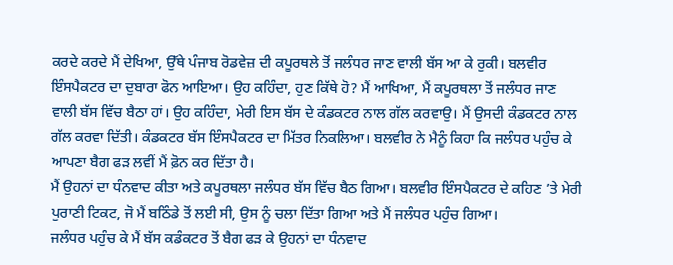ਕਰਦੇ ਕਰਦੇ ਮੈਂ ਦੇਖਿਆ, ਉੱਥੇ ਪੰਜਾਬ ਰੋਡਵੇਜ਼ ਦੀ ਕਪੂਰਥਲੇ ਤੋਂ ਜਲੰਧਰ ਜਾਣ ਵਾਲੀ ਬੱਸ ਆ ਕੇ ਰੁਕੀ। ਬਲਵੀਰ ਇੰਸਪੈਕਟਰ ਦਾ ਦੁਬਾਰਾ ਫੋਨ ਆਇਆ। ਉਹ ਕਹਿੰਦਾ, ਹੁਣ ਕਿੱਥੇ ਹੋ? ਮੈਂ ਆਖਿਆ, ਮੈਂ ਕਪੂਰਥਲਾ ਤੋਂ ਜਲੰਧਰ ਜਾਣ ਵਾਲੀ ਬੱਸ ਵਿੱਚ ਬੈਠਾ ਹਾਂ। ਉਹ ਕਹਿੰਦਾ, ਮੇਰੀ ਇਸ ਬੱਸ ਦੇ ਕੰਡਕਟਰ ਨਾਲ ਗੱਲ ਕਰਵਾਉ। ਮੈਂ ਉਸਦੀ ਕੰਡਕਟਰ ਨਾਲ ਗੱਲ ਕਰਵਾ ਦਿੱਤੀ। ਕੰਡਕਟਰ ਬੱਸ ਇੰਸਪੈਕਟਰ ਦਾ ਮਿੱਤਰ ਨਿਕਲਿਆ। ਬਲਵੀਰ ਨੇ ਮੈਨੂੰ ਕਿਹਾ ਕਿ ਜਲੰਧਰ ਪਹੁੰਚ ਕੇ ਆਪਣਾ ਬੈਗ ਫੜ ਲਵੀਂ ਮੈਂ ਫ਼ੋਨ ਕਰ ਦਿੱਤਾ ਹੈ।
ਮੈਂ ਉਹਨਾਂ ਦਾ ਧੰਨਵਾਦ ਕੀਤਾ ਅਤੇ ਕਪੂਰਥਲਾ ਜਲੰਧਰ ਬੱਸ ਵਿੱਚ ਬੈਠ ਗਿਆ। ਬਲਵੀਰ ਇੰਸਪੈਕਟਰ ਦੇ ਕਹਿਣ ’ਤੇ ਮੇਰੀ ਪੁਰਾਣੀ ਟਿਕਟ, ਜੋ ਮੈਂ ਬਠਿੰਡੇ ਤੋਂ ਲਈ ਸੀ, ਉਸ ਨੂੰ ਚਲਾ ਦਿੱਤਾ ਗਿਆ ਅਤੇ ਮੈਂ ਜਲੰਧਰ ਪਹੁੰਚ ਗਿਆ।
ਜਲੰਧਰ ਪਹੁੰਚ ਕੇ ਮੈਂ ਬੱਸ ਕਡੰਕਟਰ ਤੋਂ ਬੈਗ ਫੜ ਕੇ ਉਹਨਾਂ ਦਾ ਧੰਨਵਾਦ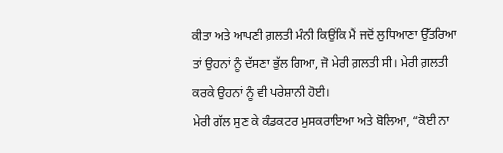ਕੀਤਾ ਅਤੇ ਆਪਣੀ ਗ਼ਲਤੀ ਮੰਨੀ ਕਿਉਂਕਿ ਮੈਂ ਜਦੋਂ ਲੁਧਿਆਣਾ ਉੱਤਰਿਆ ਤਾਂ ਉਹਨਾਂ ਨੂੰ ਦੱਸਣਾ ਭੁੱਲ ਗਿਆ, ਜੋ ਮੇਰੀ ਗ਼ਲਤੀ ਸੀ। ਮੇਰੀ ਗ਼ਲਤੀ ਕਰਕੇ ਉਹਨਾਂ ਨੂੰ ਵੀ ਪਰੇਸ਼ਾਨੀ ਹੋਈ।
ਮੇਰੀ ਗੱਲ ਸੁਣ ਕੇ ਕੰਡਕਟਰ ਮੁਸਕਰਾਇਆ ਅਤੇ ਬੋਲਿਆ, “ਕੋਈ ਨਾ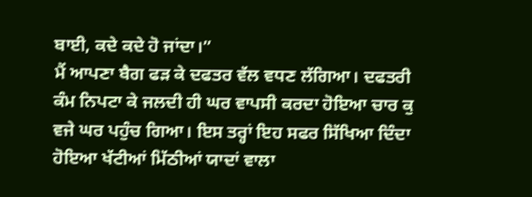ਬਾਈ, ਕਦੇ ਕਦੇ ਹੋ ਜਾਂਦਾ।”
ਮੈਂ ਆਪਣਾ ਬੈਗ ਫੜ ਕੇ ਦਫਤਰ ਵੱਲ ਵਧਣ ਲੱਗਿਆ। ਦਫਤਰੀ ਕੰਮ ਨਿਪਟਾ ਕੇ ਜਲਦੀ ਹੀ ਘਰ ਵਾਪਸੀ ਕਰਦਾ ਹੋਇਆ ਚਾਰ ਕੁ ਵਜੇ ਘਰ ਪਹੁੰਚ ਗਿਆ। ਇਸ ਤਰ੍ਹਾਂ ਇਹ ਸਫਰ ਸਿੱਖਿਆ ਦਿੰਦਾ ਹੋਇਆ ਖੱਟੀਆਂ ਮਿੱਠੀਆਂ ਯਾਦਾਂ ਵਾਲਾ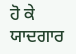ਹੋ ਕੇ ਯਾਦਗਾਰ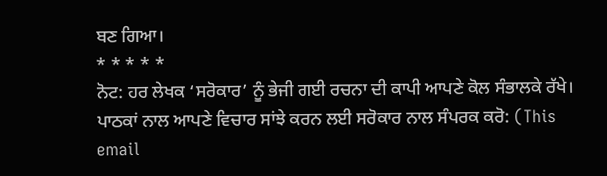ਬਣ ਗਿਆ।
* * * * *
ਨੋਟ: ਹਰ ਲੇਖਕ ‘ਸਰੋਕਾਰ’ ਨੂੰ ਭੇਜੀ ਗਈ ਰਚਨਾ ਦੀ ਕਾਪੀ ਆਪਣੇ ਕੋਲ ਸੰਭਾਲਕੇ ਰੱਖੇ।
ਪਾਠਕਾਂ ਨਾਲ ਆਪਣੇ ਵਿਚਾਰ ਸਾਂਝੇ ਕਰਨ ਲਈ ਸਰੋਕਾਰ ਨਾਲ ਸੰਪਰਕ ਕਰੋ: (This email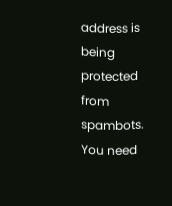address is being protected from spambots. You need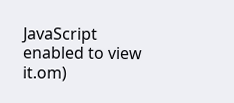JavaScript enabled to view it.om)